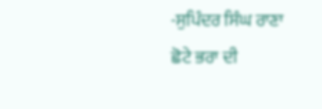-ਸੁਪਿੰਦਰ ਸਿੰਘ ਰਾਣਾ
ਛੋਟੇ ਭਰਾ ਦੀ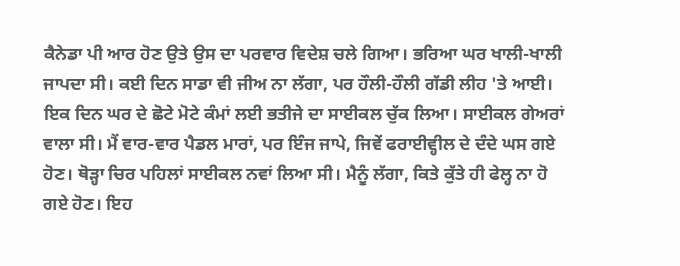ਕੈਨੇਡਾ ਪੀ ਆਰ ਹੋਣ ਉਤੇ ਉਸ ਦਾ ਪਰਵਾਰ ਵਿਦੇਸ਼ ਚਲੇ ਗਿਆ। ਭਰਿਆ ਘਰ ਖਾਲੀ-ਖਾਲੀ ਜਾਪਦਾ ਸੀ। ਕਈ ਦਿਨ ਸਾਡਾ ਵੀ ਜੀਅ ਨਾ ਲੱਗਾ, ਪਰ ਹੌਲੀ-ਹੌਲੀ ਗੱਡੀ ਲੀਹ 'ਤੇ ਆਈ। ਇਕ ਦਿਨ ਘਰ ਦੇ ਛੋਟੇ ਮੋਟੇ ਕੰਮਾਂ ਲਈ ਭਤੀਜੇ ਦਾ ਸਾਈਕਲ ਚੁੱਕ ਲਿਆ। ਸਾਈਕਲ ਗੇਅਰਾਂ ਵਾਲਾ ਸੀ। ਮੈਂ ਵਾਰ-ਵਾਰ ਪੈਡਲ ਮਾਰਾਂ, ਪਰ ਇੰਜ ਜਾਪੇ, ਜਿਵੇਂ ਫਰਾਈਵ੍ਹੀਲ ਦੇ ਦੰਦੇ ਘਸ ਗਏ ਹੋਣ। ਥੋੜ੍ਹਾ ਚਿਰ ਪਹਿਲਾਂ ਸਾਈਕਲ ਨਵਾਂ ਲਿਆ ਸੀ। ਮੈਨੂੰ ਲੱਗਾ, ਕਿਤੇ ਕੁੱਤੇ ਹੀ ਫੇਲ੍ਹ ਨਾ ਹੋ ਗਏ ਹੋਣ। ਇਹ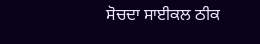ਸੋਚਦਾ ਸਾਈਕਲ ਠੀਕ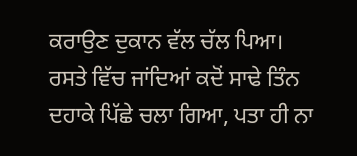ਕਰਾਉਣ ਦੁਕਾਨ ਵੱਲ ਚੱਲ ਪਿਆ। ਰਸਤੇ ਵਿੱਚ ਜਾਂਦਿਆਂ ਕਦੋਂ ਸਾਢੇ ਤਿੰਨ ਦਹਾਕੇ ਪਿੱਛੇ ਚਲਾ ਗਿਆ, ਪਤਾ ਹੀ ਨਾ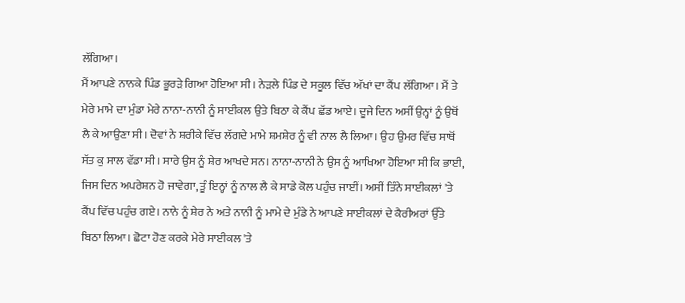ਲੱਗਿਆ।
ਮੈਂ ਆਪਣੇ ਨਾਨਕੇ ਪਿੰਡ ਭੂਰੜੇ ਗਿਆ ਹੋਇਆ ਸੀ। ਨੇੜਲੇ ਪਿੰਡ ਦੇ ਸਕੂਲ ਵਿੱਚ ਅੱਖਾਂ ਦਾ ਕੈਂਪ ਲੱਗਿਆ। ਮੈਂ ਤੇ ਮੇਰੇ ਮਾਮੇ ਦਾ ਮੁੰਡਾ ਮੇਰੇ ਨਾਨਾ-ਨਾਨੀ ਨੂੰ ਸਾਈਕਲ ਉਤੇ ਬਿਠਾ ਕੇ ਕੈਂਪ ਛੱਡ ਆਏ। ਦੂਜੇ ਦਿਨ ਅਸੀਂ ਉਨ੍ਹਾਂ ਨੂੰ ਉਥੋਂ ਲੈ ਕੇ ਆਉਣਾ ਸੀ। ਦੋਵਾਂ ਨੇ ਸ਼ਰੀਕੇ ਵਿੱਚ ਲੱਗਦੇ ਮਾਮੇ ਸ਼ਮਸ਼ੇਰ ਨੂੰ ਵੀ ਨਾਲ ਲੈ ਲਿਆ। ਉਹ ਉਮਰ ਵਿੱਚ ਸਾਥੋਂ ਸੱਤ ਕੁ ਸਾਲ ਵੱਡਾ ਸੀ। ਸਾਰੇ ਉਸ ਨੂੰ ਸ਼ੇਰ ਆਖਦੇ ਸਨ। ਨਾਨਾ-ਨਾਨੀ ਨੇ ਉਸ ਨੂੰ ਆਖਿਆ ਹੋਇਆ ਸੀ ਕਿ ਭਾਈ, ਜਿਸ ਦਿਨ ਅਪਰੇਸ਼ਨ ਹੋ ਜਾਵੇਗਾ, ਤੂੰ ਇਨ੍ਹਾਂ ਨੂੰ ਨਾਲ ਲੈ ਕੇ ਸਾਡੇ ਕੋਲ ਪਹੁੰਚ ਜਾਈਂ। ਅਸੀਂ ਤਿੰਨੇ ਸਾਈਕਲਾਂ 'ਤੇ ਕੈਂਪ ਵਿੱਚ ਪਹੁੰਚ ਗਏ। ਨਾਨੇ ਨੂੰ ਸ਼ੇਰ ਨੇ ਅਤੇ ਨਾਨੀ ਨੂੰ ਮਾਮੇ ਦੇ ਮੁੰਡੇ ਨੇ ਆਪਣੇ ਸਾਈਕਲਾਂ ਦੇ ਕੈਰੀਅਰਾਂ ਉੱਤੇ ਬਿਠਾ ਲਿਆ। ਛੋਟਾ ਹੋਣ ਕਰਕੇ ਮੇਰੇ ਸਾਈਕਲ 'ਤੇ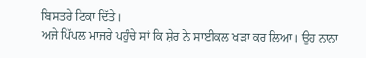ਬਿਸਤਰੇ ਟਿਕਾ ਦਿੱਤੇ।
ਅਜੇ ਪਿੱਪਲ ਮਾਜਰੇ ਪਹੁੰਚੇ ਸਾਂ ਕਿ ਸ਼ੇਰ ਨੇ ਸਾਈਕਲ ਖੜਾ ਕਰ ਲਿਆ। ਉਹ ਨਾਨਾ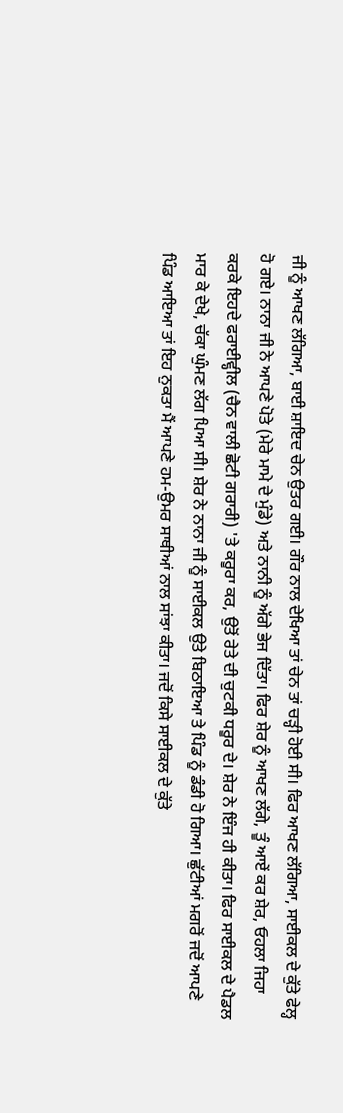ਜੀ ਨੂੰ ਆਖਣ ਲੱਗਿਆ, ਬਾਈ ਸ਼ਾਇਦ ਚੇਨ ਉਤਰ ਗਈ। ਗੌਰ ਨਾਲ ਦੇਖਿਆ ਤਾਂ ਚੇਨ ਤਾਂ ਚੜ੍ਹੀ ਹੋਈ ਸੀ। ਫਿਰ ਆਖਣ ਲੱਗਿਆ, ਸਾਈਕਲ ਦੇ ਕੁੱਤੇ ਫੇਲ੍ਹ ਹੋ ਗਏ। ਨਾਨਾ ਜੀ ਨੇ ਆਪਣੇ ਪੋਤੇ (ਮੇਰੇ ਮਾਮੇ ਦੇ ਮੁੰਡੇ) ਅਤੇ ਨਾਨੀ ਨੂੰ ਅੱਗੇ ਭੇਜ ਦਿੱਤਾ। ਫਿਰ ਸ਼ੇਰ ਨੂੰ ਆਖਣ ਲੱਗੇ, ਤੂੰ ਆਏਂ ਕਰ ਸ਼ੇਰ, ਓਹਲਾ ਜਿਹਾ ਕਰਕੇ ਇਹਦੇ ਫਰਾਈਵ੍ਹੀਲ (ਚੈਨ ਵਾਲੀ ਛੋਟੀ ਗਰਾਰੀ) 'ਤੇ ਕਰੂਰਾ ਕਰ, ਉਤੋਂ ਰੇਤੇ ਦੀ ਚੁਟਕੀ ਧਰੂਰ ਦੇ। ਸ਼ੇਰ ਨੇ ਇੰਜ ਹੀ ਕੀਤਾ। ਫਿਰ ਸਾਈਕਲ ਦੇ ਪੈਡਲ ਮਾਰ ਕੇ ਦੇਖੇ, ਚੱਕਾ ਘੁੰਮਣ ਲੱਗ ਪਿਆ ਸੀ। ਸ਼ੇਰ ਨੇ ਨਾਨਾ ਜੀ ਨੂੰ ਸਾਈਕਲ ਉਤੇ ਬਿਠਾਇਆ ਤੇ ਪਿੰਡ ਨੂੰ ਡੰਡੀ ਹੋ ਗਿਆ। ਛੁੱਟੀਆਂ ਮਗਰੋਂ ਜਦੋਂ ਆਪਣੇ ਪਿੰਡ ਆਇਆ ਤਾਂ ਇਹ ਨੁਕਤਾ ਮੈਂ ਆਪਣੇ ਹਮ-ਉਮਰ ਸਾਥੀਆਂ ਨਾਲ ਸਾਂਝਾ ਕੀਤਾ। ਜਦੋਂ ਕਿਸੇ ਸਾਈਕਲ ਦੇ ਕੁੱਤੇ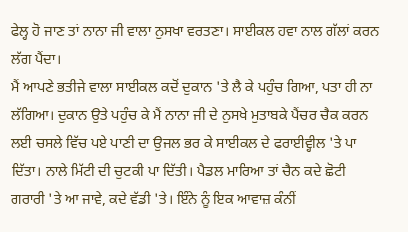ਫੇਲ੍ਹ ਹੋ ਜਾਣ ਤਾਂ ਨਾਨਾ ਜੀ ਵਾਲਾ ਨੁਸਖਾ ਵਰਤਣਾ। ਸਾਈਕਲ ਹਵਾ ਨਾਲ ਗੱਲਾਂ ਕਰਨ ਲੱਗ ਪੈਂਦਾ।
ਮੈਂ ਆਪਣੇ ਭਤੀਜੇ ਵਾਲਾ ਸਾਈਕਲ ਕਦੋਂ ਦੁਕਾਨ 'ਤੇ ਲੈ ਕੇ ਪਹੁੰਚ ਗਿਆ, ਪਤਾ ਹੀ ਨਾ ਲੱਗਿਆ। ਦੁਕਾਨ ਉਤੇ ਪਹੁੰਚ ਕੇ ਮੈਂ ਨਾਨਾ ਜੀ ਦੇ ਨੁਸਖੇ ਮੁਤਾਬਕੇ ਪੈਂਚਰ ਚੈਕ ਕਰਨ ਲਈ ਚਸਲੇ ਵਿੱਚ ਪਏ ਪਾਣੀ ਦਾ ਉਜਲ ਭਰ ਕੇ ਸਾਈਕਲ ਦੇ ਫਰਾਈਵ੍ਹੀਲ 'ਤੇ ਪਾ ਦਿੱਤਾ। ਨਾਲੇ ਮਿੱਟੀ ਦੀ ਚੁਟਕੀ ਪਾ ਦਿੱਤੀ। ਪੈਡਲ ਮਾਰਿਆ ਤਾਂ ਚੈਨ ਕਦੇ ਛੋਟੀ ਗਰਾਰੀ 'ਤੇ ਆ ਜਾਵੇ, ਕਦੇ ਵੱਡੀ 'ਤੇ। ਇੰਨੇ ਨੂੰ ਇਕ ਆਵਾਜ਼ ਕੰਨੀਂ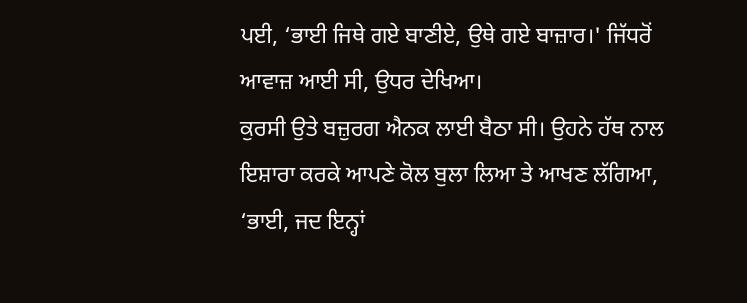ਪਈ, ‘ਭਾਈ ਜਿਥੇ ਗਏ ਬਾਣੀਏ, ਉਥੇ ਗਏ ਬਾਜ਼ਾਰ।' ਜਿੱਧਰੋਂ ਆਵਾਜ਼ ਆਈ ਸੀ, ਉਧਰ ਦੇਖਿਆ।
ਕੁਰਸੀ ਉਤੇ ਬਜ਼ੁਰਗ ਐਨਕ ਲਾਈ ਬੈਠਾ ਸੀ। ਉਹਨੇ ਹੱਥ ਨਾਲ ਇਸ਼ਾਰਾ ਕਰਕੇ ਆਪਣੇ ਕੋਲ ਬੁਲਾ ਲਿਆ ਤੇ ਆਖਣ ਲੱਗਿਆ, ‘ਭਾਈ, ਜਦ ਇਨ੍ਹਾਂ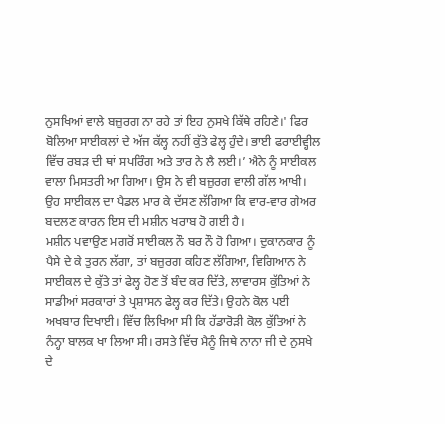ਨੁਸਖਿਆਂ ਵਾਲੇ ਬਜ਼ੁਰਗ ਨਾ ਰਹੇ ਤਾਂ ਇਹ ਨੁਸਖੇ ਕਿੱਥੇ ਰਹਿਣੇ।' ਫਿਰ ਬੋਲਿਆ ਸਾਈਕਲਾਂ ਦੇ ਅੱਜ ਕੱਲ੍ਹ ਨਹੀਂ ਕੁੱਤੇ ਫੇਲ੍ਹ ਹੁੰਦੇ। ਭਾਈ ਫਰਾਈਵ੍ਹੀਲ ਵਿੱਚ ਰਬੜ ਦੀ ਥਾਂ ਸਪਰਿੰਗ ਅਤੇ ਤਾਰ ਨੇ ਲੈ ਲਈ।’ ਐਨੇ ਨੂੰ ਸਾਈਕਲ ਵਾਲਾ ਮਿਸਤਰੀ ਆ ਗਿਆ। ਉਸ ਨੇ ਵੀ ਬਜ਼ੁਰਗ ਵਾਲੀ ਗੱਲ ਆਖੀ। ਉਹ ਸਾਈਕਲ ਦਾ ਪੈਡਲ ਮਾਰ ਕੇ ਦੱਸਣ ਲੱਗਿਆ ਕਿ ਵਾਰ-ਵਾਰ ਗੇਅਰ ਬਦਲਣ ਕਾਰਨ ਇਸ ਦੀ ਮਸ਼ੀਨ ਖਰਾਬ ਹੋ ਗਈ ਹੈ।
ਮਸ਼ੀਨ ਪਵਾਉਣ ਮਗਰੋਂ ਸਾਈਕਲ ਨੌ ਬਰ ਨੌ ਹੋ ਗਿਆ। ਦੁਕਾਨਕਾਰ ਨੂੰ ਪੈਸੇ ਦੇ ਕੇ ਤੁਰਨ ਲੱਗਾ, ਤਾਂ ਬਜ਼ੁਰਗ ਕਹਿਣ ਲੱਗਿਆ, ਵਿਗਿਆਨ ਨੇ ਸਾਈਕਲ ਦੇ ਕੁੱਤੇ ਤਾਂ ਫੇਲ੍ਹ ਹੋਣ ਤੋਂ ਬੰਦ ਕਰ ਦਿੱਤੇ, ਲਾਵਾਰਸ ਕੁੱਤਿਆਂ ਨੇ ਸਾਡੀਆਂ ਸਰਕਾਰਾਂ ਤੇ ਪ੍ਰਸ਼ਾਸਨ ਫੇਲ੍ਹ ਕਰ ਦਿੱਤੇ। ਉਹਨੇ ਕੋਲ ਪਈ ਅਖਬਾਰ ਦਿਖਾਈ। ਵਿੱਚ ਲਿਖਿਆ ਸੀ ਕਿ ਹੱਡਾਰੋੜੀ ਕੋਲ ਕੁੱਤਿਆਂ ਨੇ ਨੰਨ੍ਹਾ ਬਾਲਕ ਖਾ ਲਿਆ ਸੀ। ਰਸਤੇ ਵਿੱਚ ਮੈਨੂੰ ਜਿਥੇ ਨਾਨਾ ਜੀ ਦੇ ਨੁਸਖੇ ਦੇ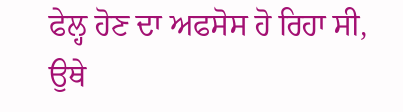ਫੇਲ੍ਹ ਹੋਣ ਦਾ ਅਫਸੋਸ ਹੋ ਰਿਹਾ ਸੀ, ਉਥੇ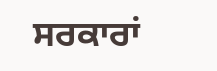ਸਰਕਾਰਾਂ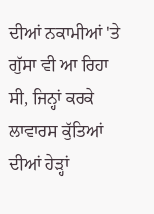ਦੀਆਂ ਨਕਾਮੀਆਂ 'ਤੇ ਗੁੱਸਾ ਵੀ ਆ ਰਿਹਾ ਸੀ, ਜਿਨ੍ਹਾਂ ਕਰਕੇ ਲਾਵਾਰਸ ਕੁੱਤਿਆਂ ਦੀਆਂ ਹੇੜ੍ਹਾਂ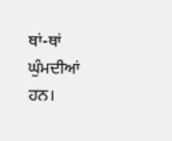ਥਾਂ-ਥਾਂ ਘੁੰਮਦੀਆਂ ਹਨ।